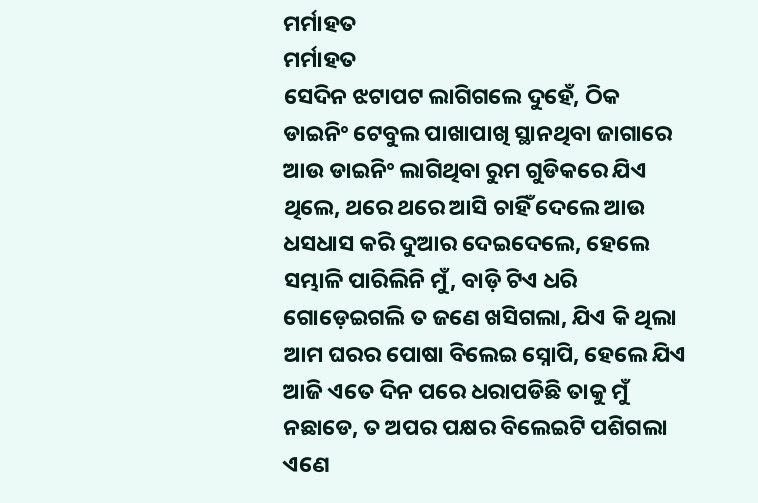ମର୍ମାହତ
ମର୍ମାହତ
ସେଦିନ ଝଟାପଟ ଲାଗିଗଲେ ଦୁହେଁ, ଠିକ ଡାଇନିଂ ଟେବୁଲ ପାଖାପାଖି ସ୍ଥାନଥିବା ଜାଗାରେ ଆଉ ଡାଇନିଂ ଲାଗିଥିବା ରୁମ ଗୁଡିକରେ ଯିଏ ଥିଲେ, ଥରେ ଥରେ ଆସି ଚାହିଁ ଦେଲେ ଆଉ ଧସଧାସ କରି ଦୁଆର ଦେଇଦେଲେ, ହେଲେ ସମ୍ଭାଳି ପାରିଲିନି ମୁଁ, ବାଡ଼ି ଟିଏ ଧରି ଗୋଡ଼େଇଗଲି ତ ଜଣେ ଖସିଗଲା, ଯିଏ କି ଥିଲା ଆମ ଘରର ପୋଷା ବିଲେଇ ସ୍ନୋପି, ହେଲେ ଯିଏ ଆଜି ଏତେ ଦିନ ପରେ ଧରାପଡିଛି ତାକୁ ମୁଁ ନଛାଡେ, ତ ଅପର ପକ୍ଷର ବିଲେଇଟି ପଶିଗଲା ଏଣେ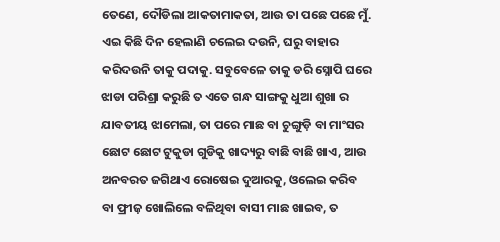ତେଣେ, ଦୌଡିଲା ଆକତାମାକତା, ଆଉ ତା ପଛେ ପଛେ ମୁଁ.
ଏଇ କିଛି ଦିନ ହେଲାଣି ଚଲେଇ ଦଉନି, ଘରୁ ବାହାର କରିଦଉନି ତାକୁ ପଦାକୁ. ସବୁବେଳେ ତାକୁ ଡରି ସ୍ନୋପି ଘରେ ଝାଡା ପରିଶ୍ରା କରୁଛି ତ ଏତେ ଗନ୍ଧ ସାଙ୍ଗକୁ ଧୁଆ ଶୁଖା ର ଯାବତୀୟ ଝାମେଲା, ତା ପରେ ମାଛ ବା ଚୁଙ୍ଗୁଡ଼ି ବା ମାଂସର ଛୋଟ ଛୋଟ ଟୁକୁଡା ଗୁଡିକୁ ଖାଦ୍ୟରୁ ବାଛି ବାଛି ଖାଏ, ଆଉ ଅନବରତ ଜଗିଥାଏ ରୋଷେଇ ଦୁଆରକୁ, ଓଲେଇ କରିବ ବା ଫ୍ରୀଜ଼ ଖୋଲିଲେ ବଳିଥିବା ବାସୀ ମାଛ ଖାଇବ, ତ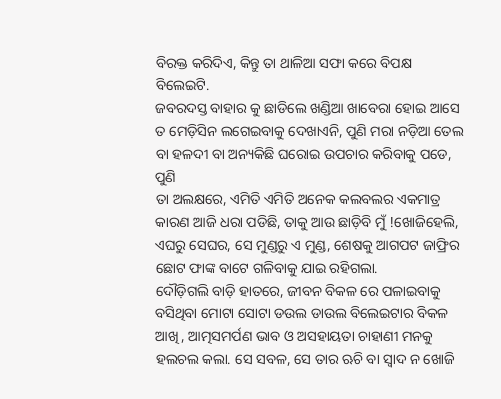ବିରକ୍ତ କରିଦିଏ, କିନ୍ତୁ ତା ଥାଳିଆ ସଫା କରେ ବିପକ୍ଷ ବିଲେଇଟି.
ଜବରଦସ୍ତ ବାହାର କୁ ଛାଡିଲେ ଖଣ୍ଡିଆ ଖାବେରା ହୋଇ ଆସେ ତ ମେଡ଼ିସିନ ଲଗେଇବାକୁ ଦେଖାଏନି, ପୁଣି ମରା ନଡ଼ିଆ ତେଲ ବା ହଳଦୀ ବା ଅନ୍ୟକିଛି ଘରୋଇ ଉପଚାର କରିବାକୁ ପଡେ, ପୁଣି
ତା ଅଲକ୍ଷରେ, ଏମିତି ଏମିତି ଅନେକ କଲବଲର ଏକମାତ୍ର କାରଣ ଆଜି ଧରା ପଡିଛି, ତାକୁ ଆଉ ଛାଡ଼ିବି ମୁଁ !ଖୋଜିହେଲି, ଏଘରୁ ସେଘର, ସେ ମୁଣ୍ଡରୁ ଏ ମୁଣ୍ଡ, ଶେଷକୁ ଆଗପଟ ଜାଫ୍ରିର ଛୋଟ ଫାଙ୍କ ବାଟେ ଗଳିବାକୁ ଯାଇ ରହିଗଲା.
ଦୌଡ଼ିଗଲି ବାଡ଼ି ହାତରେ, ଜୀବନ ବିକଳ ରେ ପଳାଇବାକୁ ବସିଥିବା ମୋଟା ସୋଟା ଡଉଲ ଡାଉଲ ବିଲେଇଟାର ବିକଳ ଆଖି, ଆତ୍ମସମର୍ପଣ ଭାବ ଓ ଅସହାୟତା ଚାହାଣୀ ମନକୁ ହଲଚଲ କଲା. ସେ ସବଳ, ସେ ତାର ଋଚି ବା ସ୍ୱାଦ ନ ଖୋଜି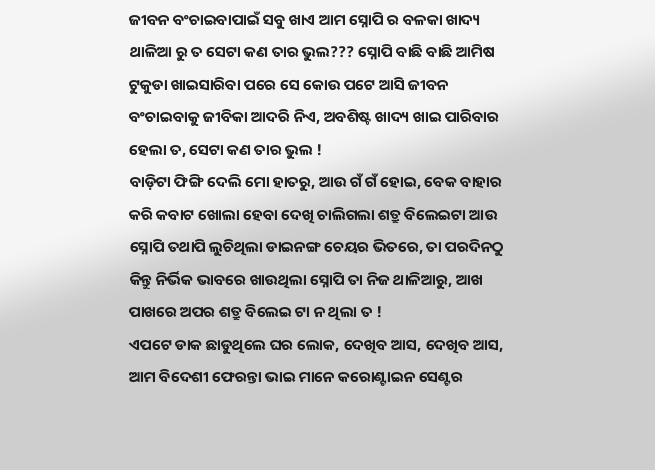ଜୀବନ ବଂଚାଇବାପାଇଁ ସବୁ ଖାଏ ଆମ ସ୍ନୋପି ର ବଳକା ଖାଦ୍ୟ ଥାଳିଆ ରୁ ତ ସେଟା କଣ ତାର ଭୁଲ??? ସ୍ନୋପି ବାଛି ବାଛି ଆମିଷ ଟୁକୁଡା ଖାଇସାରିବା ପରେ ସେ କୋଉ ପଟେ ଆସି ଜୀବନ ବଂଚାଇବାକୁ ଜୀବିକା ଆଦରି ନିଏ, ଅବଶିଷ୍ଟ ଖାଦ୍ୟ ଖାଇ ପାରିବାର ହେଲା ତ, ସେଟା କଣ ତାର ଭୁଲ !
ବାଡ଼ିଟା ଫିଙ୍ଗି ଦେଲି ମୋ ହାତରୁ, ଆଉ ଗଁ ଗଁ ହୋଇ, ବେକ ବାହାର କରି କବାଟ ଖୋଲା ହେବା ଦେଖି ଚାଲିଗଲା ଶତ୍ରୁ ବିଲେଇଟା ଆଉ ସ୍ନୋପି ତଥାପି ଲୁଚିଥିଲା ଡାଇନଙ୍ଗ ଚେୟର ଭିତରେ, ତା ପରଦିନଠୁ କିନ୍ତୁ ନିର୍ଭିକ ଭାବରେ ଖାଉଥିଲା ସ୍ନୋପି ତା ନିଜ ଥାଳିଆରୁ, ଆଖ ପାଖରେ ଅପର ଶତ୍ରୁ ବିଲେଇ ଟା ନ ଥିଲା ତ !
ଏପଟେ ଡାକ ଛାଡୁଥିଲେ ଘର ଲୋକ, ଦେଖିବ ଆସ, ଦେଖିବ ଆସ, ଆମ ବିଦେଶୀ ଫେରନ୍ତା ଭାଇ ମାନେ କରୋଣ୍ଟାଇନ ସେଣ୍ଟର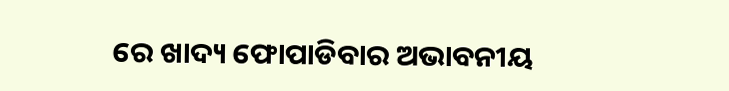ରେ ଖାଦ୍ୟ ଫୋପାଡିବାର ଅଭାବନୀୟ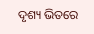ଦୃଶ୍ୟ ଭିତରେ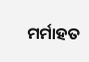ମର୍ମାହତ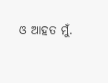ଓ ଆହତ ମୁଁ.